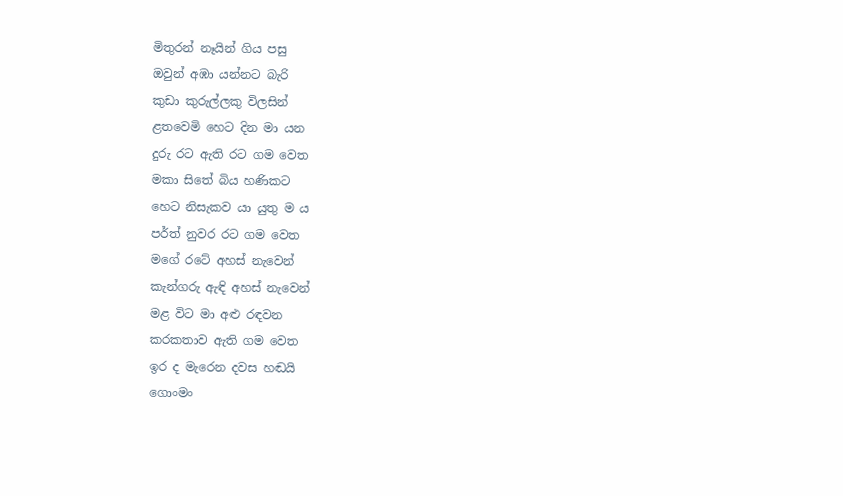මිතුරන් නෑයින් ගිය පසු
ඔවුන් අඹා යන්නට බැරි
කුඩා කුරුල්ලකු විලසින්
ළතවෙමි හෙට දින මා යන
දුරු රට ඇති රට ගම වෙත
මකා සිතේ බිය හණිකට
හෙට නිසැකව යා යුතු ම ය
පර්ත් නුවර රට ගම වෙත
මගේ රටේ අහස් නැවෙන්
කැන්ගරු ඇඳි අහස් නැවෙන්
මළ විට මා අළු රඳවන
කරකතාව ඇති ගම වෙත
ඉර ද මැරෙන දවස හඬයි
ගොංමං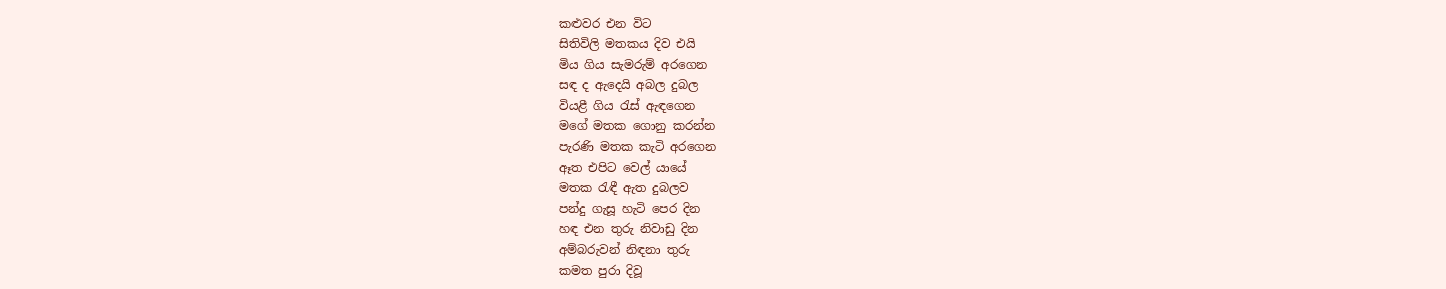කළුවර එන විට
සිතිවිලි මතකය දිව එයි
මිය ගිය සැමරුම් අරගෙන
සඳ ද ඇදෙයි අබල දුබල
වියළී ගිය රැස් ඇඳගෙන
මගේ මතක ගොනු කරන්න
පැරණි මතක කැටි අරගෙන
ඈත එපිට වෙල් යායේ
මතක රැඳී ඇත දුබලව
පන්දු ගැසූ හැටි පෙර දින
හඳ එන තුරු නිවාඩු දින
අම්බරුවන් නිඳනා තුරු
කමත පුරා දිවූ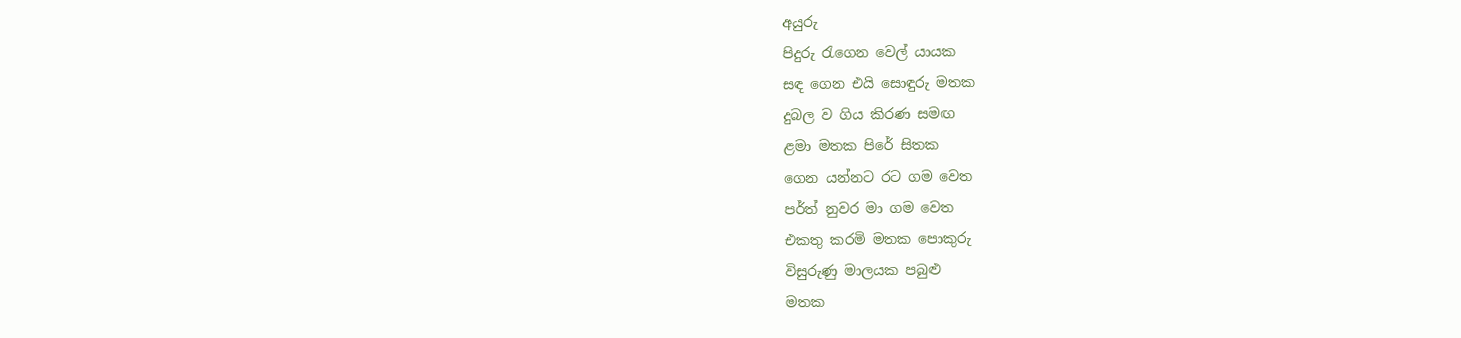අයුරු
පිදුරු රැගෙන වෙල් යායක
සඳ ගෙන එයි සොඳුරු මතක
දුබල ව ගිය කිරණ සමඟ
ළමා මතක පිරේ සිතක
ගෙන යන්නට රට ගම වෙත
පර්ත් නුවර මා ගම වෙත
එකතු කරමි මතක පොකුරු
විසුරුණු මාලයක පබුළු
මතක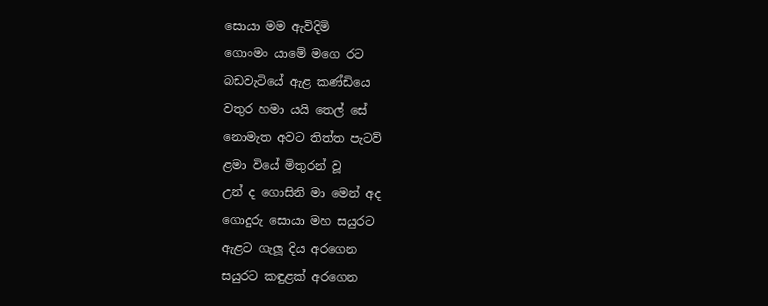සොයා මම ඇවිදිමි
ගොංමං යාමේ මගෙ රට
බඩවැටියේ ඇළ කණ්ඩියෙ
වතුර හමා යයි තෙල් සේ
නොමැත අවට තිත්ත පැටව්
ළමා වියේ මිතුරන් වූ
උන් ද ගොසිනි මා මෙන් අද
ගොදුරු සොයා මහ සයුරට
ඇළට ගැලූ දිය අරගෙන
සයුරට කඳුළක් අරගෙන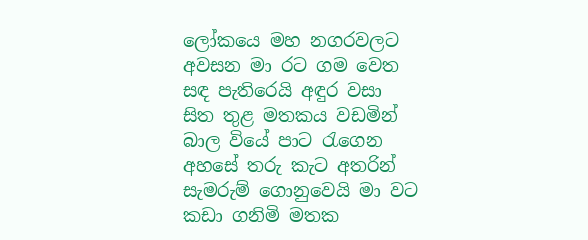ලෝකයෙ මහ නගරවලට
අවසන මා රට ගම වෙත
සඳ පැතිරෙයි අඳුර වසා
සිත තුළ මතකය වඩමින්
බාල වියේ පාට රැගෙන
අහසේ තරු කැට අතරින්
සැමරුම් ගොනුවෙයි මා වට
කඩා ගනිමි මතක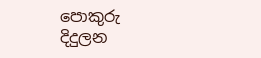පොකුරු
දිදුලන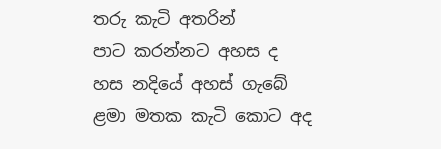තරු කැටි අතරින්
පාට කරන්නට අහස ද
හස නදියේ අහස් ගැබේ
ළමා මතක කැටි කොට අද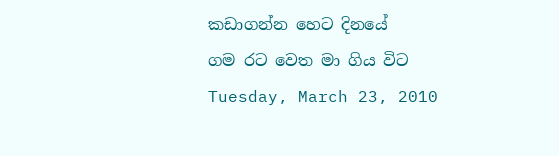කඩාගන්න හෙට දිනයේ
ගම රට වෙත මා ගිය විට
Tuesday, March 23, 2010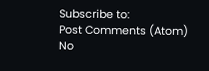Subscribe to:
Post Comments (Atom)
No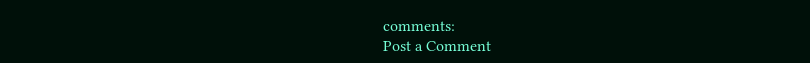comments:
Post a Comment